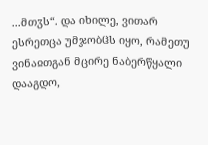...მთჳს“. და იხილე, ვითარ ესრეთცა უმჯობჱს იყო, რამეთუ ვინაჲთგან მცირე ნაბერწყალი დააგდო,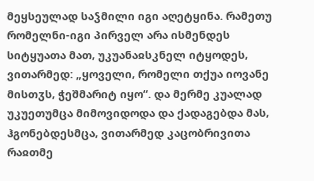მეყსეულად საჴმილი იგი აღეტყინა. რამეთუ რომელნი-იგი პირველ არა ისმენდეს სიტყუათა მათ, უკუანაჲსკნელ იტყოდეს, ვითარმედ: „ყოველი, რომელი თქუა იოვანე მისთჳს, ჭეშმარიტ იყო“. და მერმე კუალად უკუეთუმცა მიმოვიდოდა და ქადაგებდა მას, ჰგონებდესმცა, ვითარმედ კაცობრივითა რაჲთმე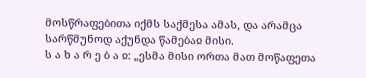მოსწრაფებითა იქმს საქმესა ამას, და არამცა სარწმუნოდ აქუნდა წამებაჲ მისი.
ს ა ხ ა რ ე ბ ა ჲ: „ესმა მისი ორთა მათ მოწაფეთა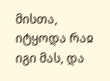მისთა, იტყოდა რაჲ იგი მას, და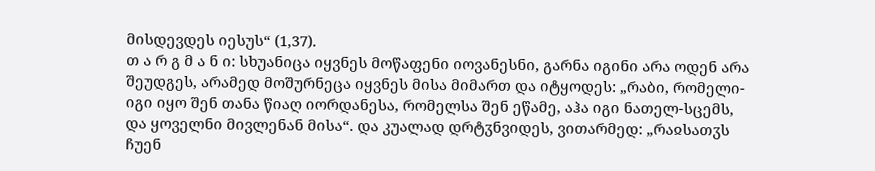მისდევდეს იესუს“ (1,37).
თ ა რ გ მ ა ნ ი: სხუანიცა იყვნეს მოწაფენი იოვანესნი, გარნა იგინი არა ოდენ არა შეუდგეს, არამედ მოშურნეცა იყვნეს მისა მიმართ და იტყოდეს: „რაბი, რომელი-იგი იყო შენ თანა წიაღ იორდანესა, რომელსა შენ ეწამე, აჰა იგი ნათელ-სცემს, და ყოველნი მივლენან მისა“. და კუალად დრტჳნვიდეს, ვითარმედ: „რაჲსათჳს ჩუენ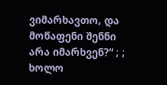ვიმარხავთო, და მოწაფენი შენნი არა იმარხვენ?“ ; ; ხოლო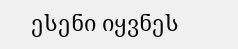ესენი იყვნეს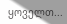ყოველთ...